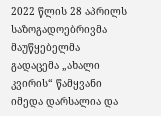2022 წლის 28 აპრილს საზოგადოებრივმა მაუწყებელმა გადაცემა „ახალი კვირის“ წამყვანი იმედა დარსალია და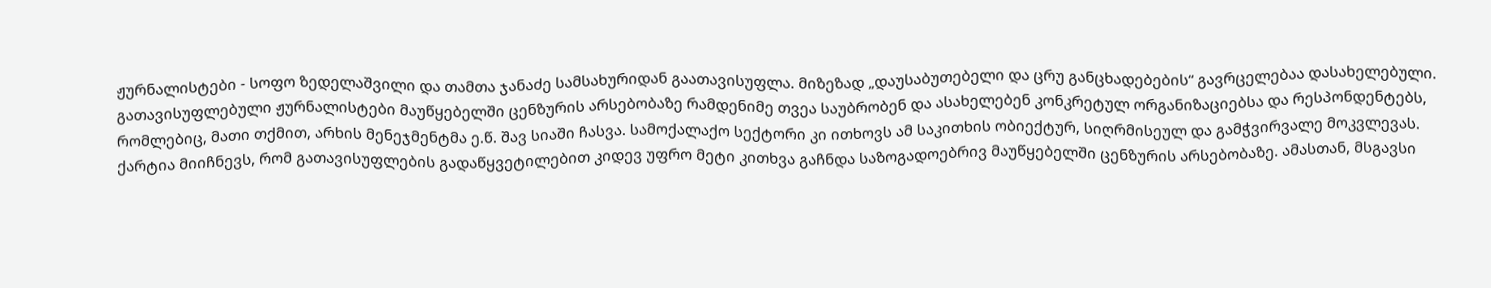ჟურნალისტები - სოფო ზედელაშვილი და თამთა ჯანაძე სამსახურიდან გაათავისუფლა. მიზეზად „დაუსაბუთებელი და ცრუ განცხადებების“ გავრცელებაა დასახელებული.
გათავისუფლებული ჟურნალისტები მაუწყებელში ცენზურის არსებობაზე რამდენიმე თვეა საუბრობენ და ასახელებენ კონკრეტულ ორგანიზაციებსა და რესპონდენტებს, რომლებიც, მათი თქმით, არხის მენეჯმენტმა ე.წ. შავ სიაში ჩასვა. სამოქალაქო სექტორი კი ითხოვს ამ საკითხის ობიექტურ, სიღრმისეულ და გამჭვირვალე მოკვლევას.
ქარტია მიიჩნევს, რომ გათავისუფლების გადაწყვეტილებით კიდევ უფრო მეტი კითხვა გაჩნდა საზოგადოებრივ მაუწყებელში ცენზურის არსებობაზე. ამასთან, მსგავსი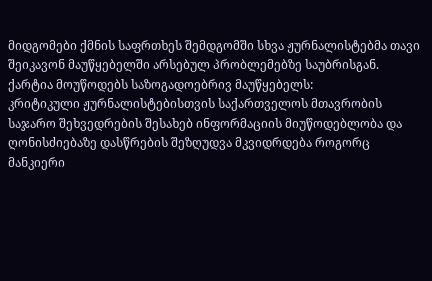მიდგომები ქმნის საფრთხეს შემდგომში სხვა ჟურნალისტებმა თავი შეიკავონ მაუწყებელში არსებულ პრობლემებზე საუბრისგან.
ქარტია მოუწოდებს საზოგადოებრივ მაუწყებელს:
კრიტიკული ჟურნალისტებისთვის საქართველოს მთავრობის საჯარო შეხვედრების შესახებ ინფორმაციის მიუწოდებლობა და ღონისძიებაზე დასწრების შეზღუდვა მკვიდრდება როგორც მანკიერი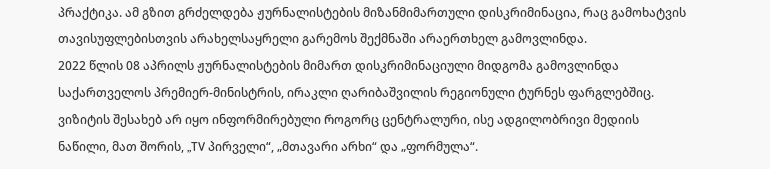პრაქტიკა. ამ გზით გრძელდება ჟურნალისტების მიზანმიმართული დისკრიმინაცია, რაც გამოხატვის თავისუფლებისთვის არახელსაყრელი გარემოს შექმნაში არაერთხელ გამოვლინდა.
2022 წლის 08 აპრილს ჟურნალისტების მიმართ დისკრიმინაციული მიდგომა გამოვლინდა საქართველოს პრემიერ-მინისტრის, ირაკლი ღარიბაშვილის რეგიონული ტურნეს ფარგლებშიც. ვიზიტის შესახებ არ იყო ინფორმირებული Როგორც ცენტრალური, ისე ადგილობრივი მედიის ნაწილი, მათ შორის, „TV პირველი“, „მთავარი არხი“ და „ფორმულა“.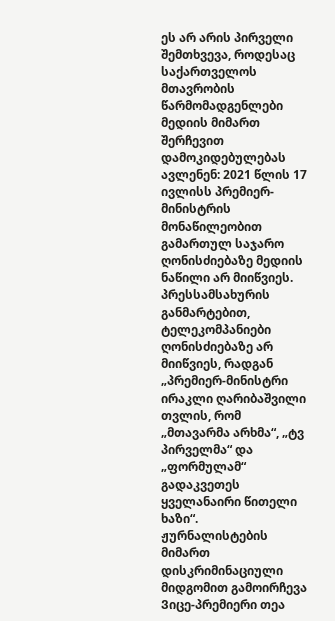ეს არ არის პირველი შემთხვევა, როდესაც საქართველოს მთავრობის წარმომადგენლები მედიის მიმართ შერჩევით დამოკიდებულებას ავლენენ: 2021 წლის 17 ივლისს პრემიერ-მინისტრის მონაწილეობით გამართულ საჯარო ღონისძიებაზე მედიის ნაწილი არ მიიწვიეს. პრესსამსახურის განმარტებით, ტელეკომპანიები ღონისძიებაზე არ მიიწვიეს, რადგან „პრემიერ-მინისტრი ირაკლი ღარიბაშვილი თვლის, რომ „მთავარმა არხმა“, „ტვ პირველმა“ და „ფორმულამ“ გადაკვეთეს ყველანაირი წითელი ხაზი“.
ჟურნალისტების მიმართ დისკრიმინაციული მიდგომით გამოირჩევა Ვიცე-პრემიერი თეა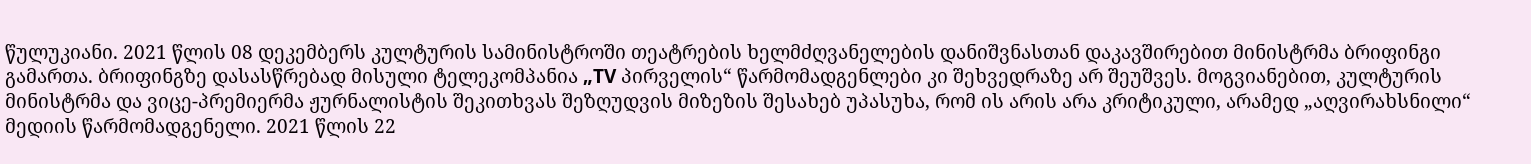წულუკიანი. 2021 წლის 08 დეკემბერს კულტურის სამინისტროში თეატრების ხელმძღვანელების დანიშვნასთან დაკავშირებით მინისტრმა ბრიფინგი გამართა. ბრიფინგზე დასასწრებად მისული ტელეკომპანია „TV პირველის“ წარმომადგენლები კი შეხვედრაზე არ შეუშვეს. მოგვიანებით, კულტურის მინისტრმა და ვიცე-პრემიერმა ჟურნალისტის შეკითხვას შეზღუდვის მიზეზის შესახებ უპასუხა, რომ ის არის არა კრიტიკული, არამედ „აღვირახსნილი“ მედიის წარმომადგენელი. 2021 წლის 22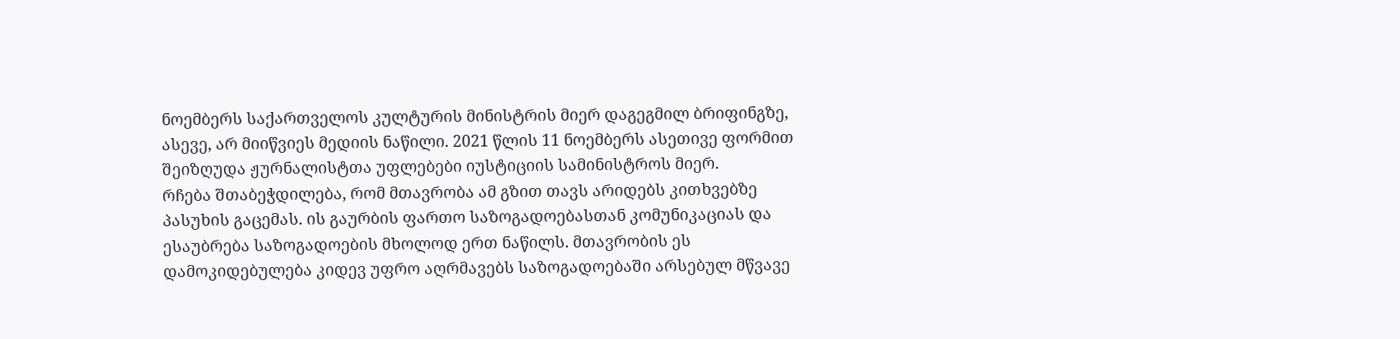ნოემბერს საქართველოს კულტურის მინისტრის მიერ დაგეგმილ ბრიფინგზე, ასევე, არ მიიწვიეს მედიის ნაწილი. 2021 წლის 11 ნოემბერს ასეთივე ფორმით შეიზღუდა ჟურნალისტთა უფლებები იუსტიციის სამინისტროს მიერ.
რჩება შთაბეჭდილება, რომ მთავრობა ამ გზით თავს არიდებს კითხვებზე პასუხის გაცემას. ის გაურბის ფართო საზოგადოებასთან კომუნიკაციას და ესაუბრება საზოგადოების მხოლოდ ერთ ნაწილს. მთავრობის ეს დამოკიდებულება კიდევ უფრო აღრმავებს საზოგადოებაში არსებულ მწვავე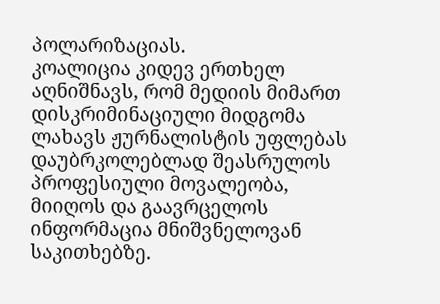პოლარიზაციას.
კოალიცია კიდევ ერთხელ აღნიშნავს, რომ მედიის მიმართ დისკრიმინაციული მიდგომა ლახავს ჟურნალისტის უფლებას დაუბრკოლებლად შეასრულოს პროფესიული მოვალეობა, მიიღოს და გაავრცელოს ინფორმაცია მნიშვნელოვან საკითხებზე.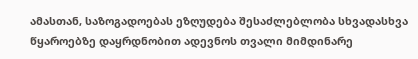ამასთან, საზოგადოებას ეზღუდება შესაძლებლობა სხვადასხვა წყაროებზე დაყრდნობით ადევნოს თვალი მიმდინარე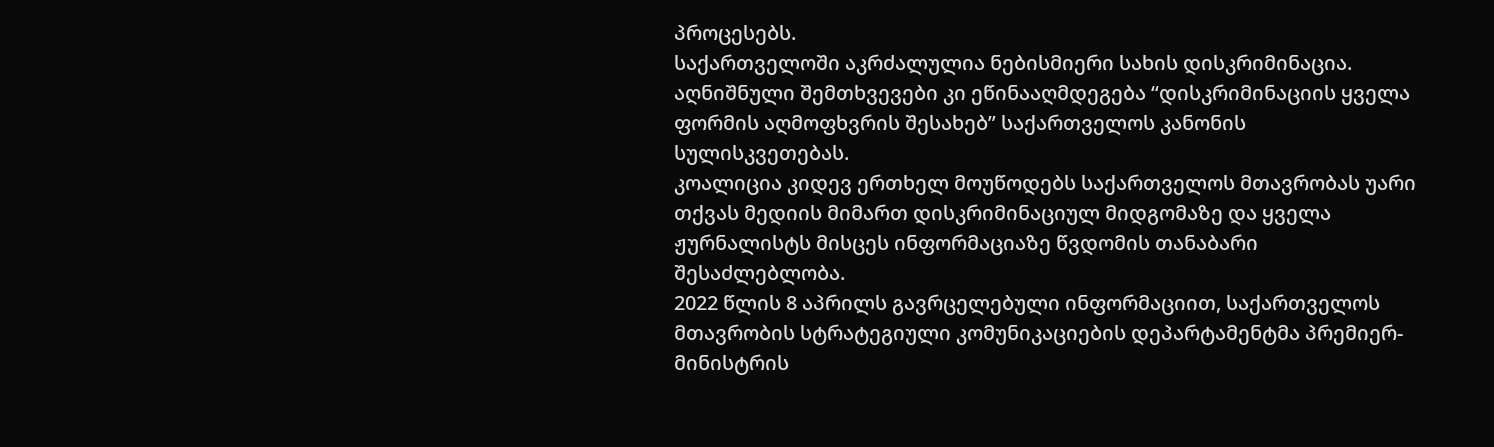პროცესებს.
საქართველოში აკრძალულია ნებისმიერი სახის დისკრიმინაცია. აღნიშნული შემთხვევები კი ეწინააღმდეგება “დისკრიმინაციის ყველა ფორმის აღმოფხვრის შესახებ” საქართველოს კანონის სულისკვეთებას.
კოალიცია კიდევ ერთხელ მოუწოდებს საქართველოს მთავრობას უარი თქვას მედიის მიმართ დისკრიმინაციულ მიდგომაზე და ყველა ჟურნალისტს მისცეს ინფორმაციაზე წვდომის თანაბარი შესაძლებლობა.
2022 წლის 8 აპრილს გავრცელებული ინფორმაციით, საქართველოს მთავრობის სტრატეგიული კომუნიკაციების დეპარტამენტმა პრემიერ-მინისტრის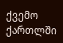ქვემო ქართლში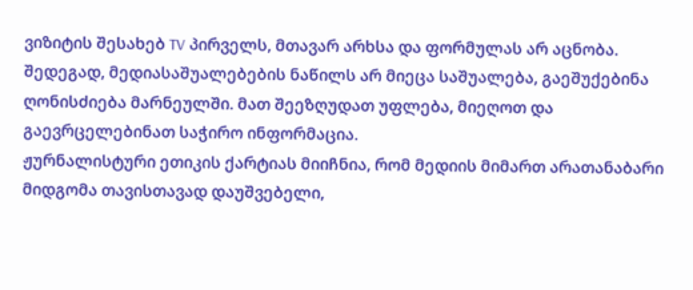ვიზიტის შესახებ TV პირველს, მთავარ არხსა და ფორმულას არ აცნობა. შედეგად, მედიასაშუალებების ნაწილს არ მიეცა საშუალება, გაეშუქებინა ღონისძიება მარნეულში. მათ შეეზღუდათ უფლება, მიეღოთ და გაევრცელებინათ საჭირო ინფორმაცია.
ჟურნალისტური ეთიკის ქარტიას მიიჩნია, რომ მედიის მიმართ არათანაბარი მიდგომა თავისთავად დაუშვებელი,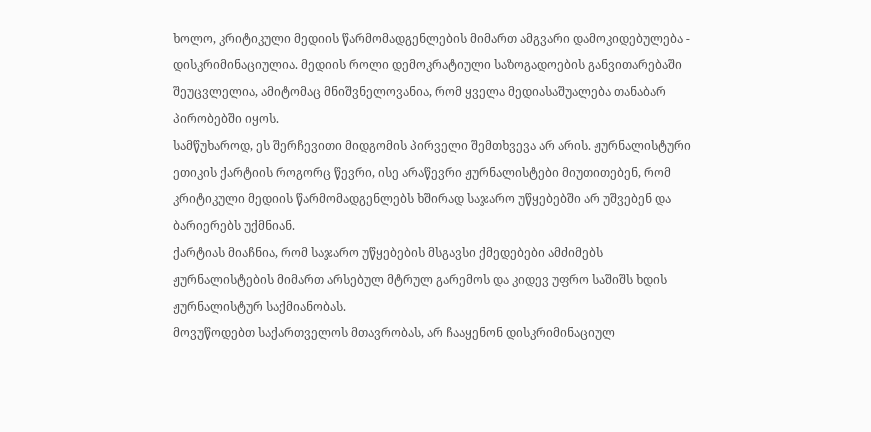ხოლო, კრიტიკული მედიის წარმომადგენლების მიმართ ამგვარი დამოკიდებულება - დისკრიმინაციულია. მედიის როლი დემოკრატიული საზოგადოების განვითარებაში შეუცვლელია, ამიტომაც მნიშვნელოვანია, რომ ყველა მედიასაშუალება თანაბარ პირობებში იყოს.
სამწუხაროდ, ეს შერჩევითი მიდგომის პირველი შემთხვევა არ არის. ჟურნალისტური ეთიკის ქარტიის როგორც წევრი, ისე არაწევრი ჟურნალისტები მიუთითებენ, რომ კრიტიკული მედიის წარმომადგენლებს ხშირად საჯარო უწყებებში არ უშვებენ და ბარიერებს უქმნიან.
ქარტიას მიაჩნია, რომ საჯარო უწყებების მსგავსი ქმედებები ამძიმებს ჟურნალისტების მიმართ არსებულ მტრულ გარემოს და კიდევ უფრო საშიშს ხდის ჟურნალისტურ საქმიანობას.
მოვუწოდებთ საქართველოს მთავრობას, არ ჩააყენონ დისკრიმინაციულ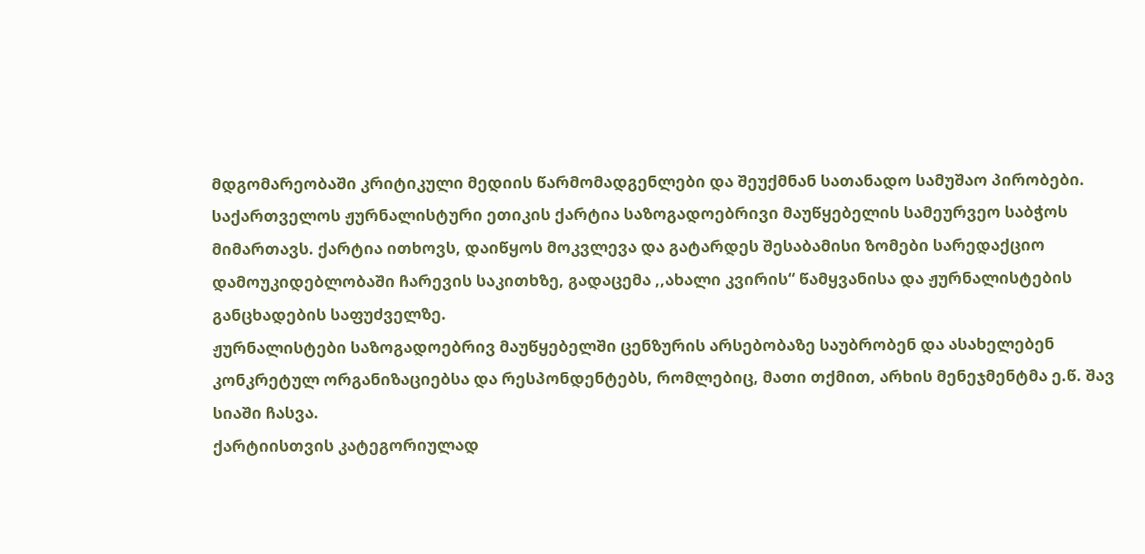მდგომარეობაში კრიტიკული მედიის წარმომადგენლები და შეუქმნან სათანადო სამუშაო პირობები.
საქართველოს ჟურნალისტური ეთიკის ქარტია საზოგადოებრივი მაუწყებელის სამეურვეო საბჭოს მიმართავს. ქარტია ითხოვს, დაიწყოს მოკვლევა და გატარდეს შესაბამისი ზომები სარედაქციო დამოუკიდებლობაში ჩარევის საკითხზე, გადაცემა ,,ახალი კვირის“ წამყვანისა და ჟურნალისტების განცხადების საფუძველზე.
ჟურნალისტები საზოგადოებრივ მაუწყებელში ცენზურის არსებობაზე საუბრობენ და ასახელებენ კონკრეტულ ორგანიზაციებსა და რესპონდენტებს, რომლებიც, მათი თქმით, არხის მენეჯმენტმა ე.წ. შავ სიაში ჩასვა.
ქარტიისთვის კატეგორიულად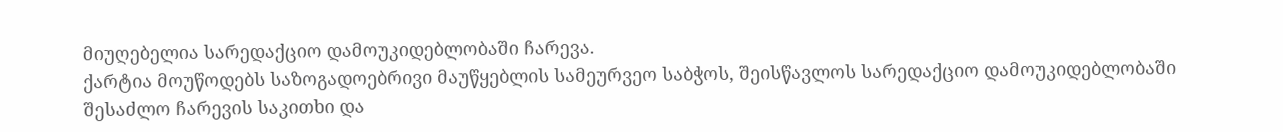მიუღებელია სარედაქციო დამოუკიდებლობაში ჩარევა.
ქარტია მოუწოდებს საზოგადოებრივი მაუწყებლის სამეურვეო საბჭოს, შეისწავლოს სარედაქციო დამოუკიდებლობაში შესაძლო ჩარევის საკითხი და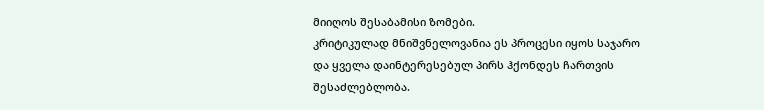მიიღოს შესაბამისი ზომები.
კრიტიკულად მნიშვნელოვანია ეს პროცესი იყოს საჯარო და ყველა დაინტერესებულ პირს ჰქონდეს ჩართვის შესაძლებლობა.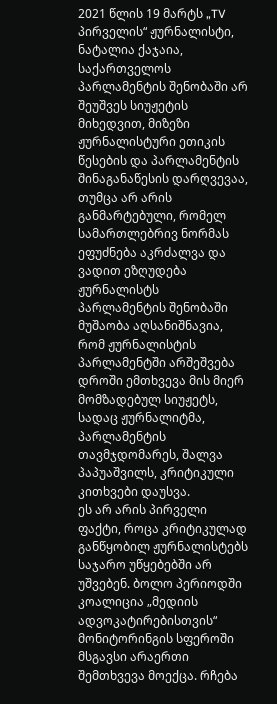2021 წლის 19 მარტს „TV პირველის“ ჟურნალისტი, ნატალია ქაჯაია, საქართველოს პარლამენტის შენობაში არ შეუშვეს სიუჟეტის მიხედვით, მიზეზი ჟურნალისტური ეთიკის წესების და პარლამენტის შინაგანაწესის დარღვევაა, თუმცა არ არის განმარტებული, რომელ სამართლებრივ ნორმას ეფუძნება აკრძალვა და ვადით ეზღუდება ჟურნალისტს პარლამენტის შენობაში მუშაობა აღსანიშნავია, რომ ჟურნალისტის პარლამენტში არშეშვება დროში ემთხვევა მის მიერ მომზადებულ სიუჟეტს, სადაც ჟურნალიტმა, პარლამენტის თავმჯდომარეს, შალვა პაპუაშვილს, კრიტიკული კითხვები დაუსვა.
ეს არ არის პირველი ფაქტი, როცა კრიტიკულად განწყობილ ჟურნალისტებს საჯარო უწყებებში არ უშვებენ. ბოლო პერიოდში კოალიცია „მედიის ადვოკატირებისთვის“ მონიტორინგის სფეროში მსგავსი არაერთი შემთხვევა მოექცა. რჩება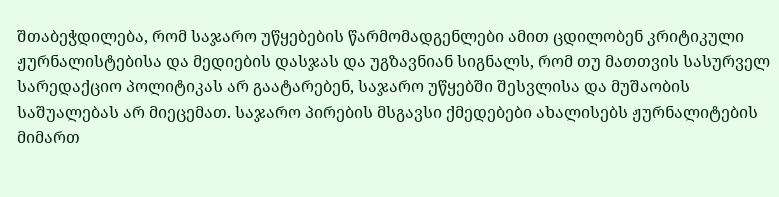შთაბეჭდილება, რომ საჯარო უწყებების წარმომადგენლები ამით ცდილობენ კრიტიკული ჟურნალისტებისა და მედიების დასჯას და უგზავნიან სიგნალს, რომ თუ მათთვის სასურველ სარედაქციო პოლიტიკას არ გაატარებენ, საჯარო უწყებში შესვლისა და მუშაობის საშუალებას არ მიეცემათ. საჯარო პირების მსგავსი ქმედებები ახალისებს ჟურნალიტების მიმართ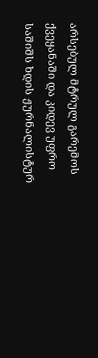არსებულ მტრულ გარემოს ქვეყანაში და კიდევ უფრო საშიშს ხდის ჟურნალისტურ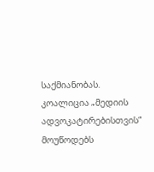საქმიანობას.
კოალიცია „მედიის ადვოკატირებისთვის“ მოუწოდებს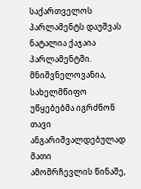საქართველოს
პარლამენტს დაუშვას ნატალია ქაჯაია პარლამენტში. მნიშვნელოვანია,
სახელმწიფო უწყებებმა იგრძნონ თავი ანგარიშვალდებულად მათი
ამომრჩევლის წინაშე,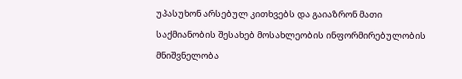უპასუხონ არსებულ კითხვებს და გაიაზრონ მათი
საქმიანობის შესახებ მოსახლეობის ინფორმირებულობის მნიშვნელობა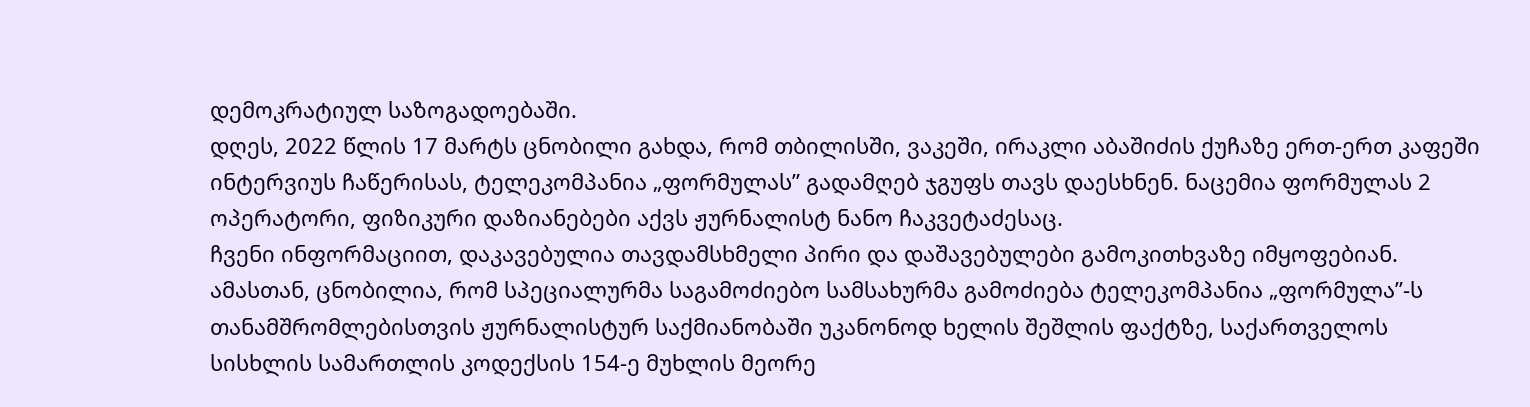დემოკრატიულ საზოგადოებაში.
დღეს, 2022 წლის 17 მარტს ცნობილი გახდა, რომ თბილისში, ვაკეში, ირაკლი აბაშიძის ქუჩაზე ერთ-ერთ კაფეში ინტერვიუს ჩაწერისას, ტელეკომპანია „ფორმულას” გადამღებ ჯგუფს თავს დაესხნენ. ნაცემია ფორმულას 2 ოპერატორი, ფიზიკური დაზიანებები აქვს ჟურნალისტ ნანო ჩაკვეტაძესაც.
ჩვენი ინფორმაციით, დაკავებულია თავდამსხმელი პირი და დაშავებულები გამოკითხვაზე იმყოფებიან. ამასთან, ცნობილია, რომ სპეციალურმა საგამოძიებო სამსახურმა გამოძიება ტელეკომპანია „ფორმულა”-ს თანამშრომლებისთვის ჟურნალისტურ საქმიანობაში უკანონოდ ხელის შეშლის ფაქტზე, საქართველოს სისხლის სამართლის კოდექსის 154-ე მუხლის მეორე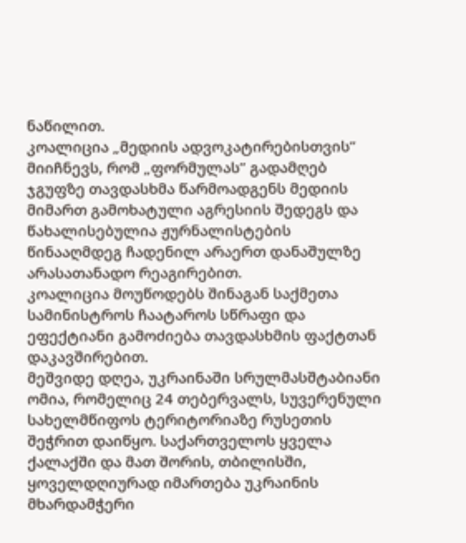ნაწილით.
კოალიცია „მედიის ადვოკატირებისთვის” მიიჩნევს, რომ „ფორმულას” გადამღებ ჯგუფზე თავდასხმა წარმოადგენს მედიის მიმართ გამოხატული აგრესიის შედეგს და წახალისებულია ჟურნალისტების წინააღმდეგ ჩადენილ არაერთ დანაშულზე არასათანადო რეაგირებით.
კოალიცია მოუწოდებს შინაგან საქმეთა სამინისტროს ჩაატაროს სწრაფი და ეფექტიანი გამოძიება თავდასხმის ფაქტთან დაკავშირებით.
მეშვიდე დღეა, უკრაინაში სრულმასშტაბიანი ომია, რომელიც 24 თებერვალს, სუვერენული სახელმწიფოს ტერიტორიაზე რუსეთის შეჭრით დაიწყო. საქართველოს ყველა ქალაქში და მათ შორის, თბილისში, ყოველდღიურად იმართება უკრაინის მხარდამჭერი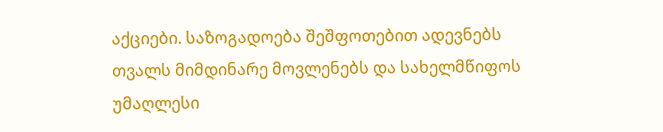აქციები. საზოგადოება შეშფოთებით ადევნებს თვალს მიმდინარე მოვლენებს და სახელმწიფოს უმაღლესი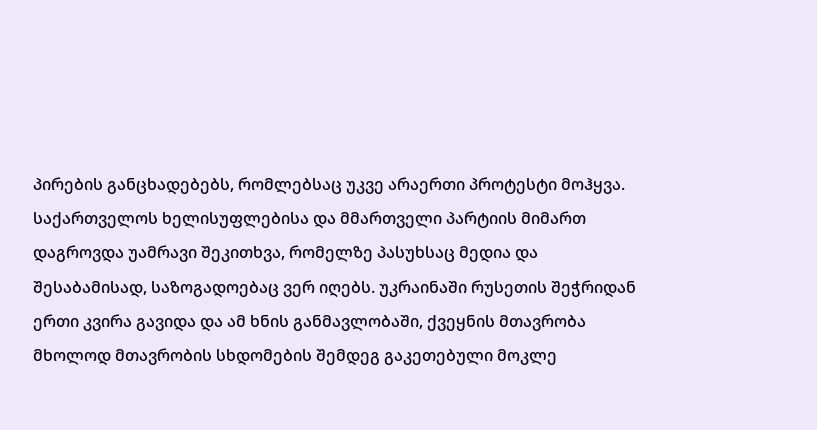პირების განცხადებებს, რომლებსაც უკვე არაერთი პროტესტი მოჰყვა.
საქართველოს ხელისუფლებისა და მმართველი პარტიის მიმართ დაგროვდა უამრავი შეკითხვა, რომელზე პასუხსაც მედია და შესაბამისად, საზოგადოებაც ვერ იღებს. უკრაინაში რუსეთის შეჭრიდან ერთი კვირა გავიდა და ამ ხნის განმავლობაში, ქვეყნის მთავრობა მხოლოდ მთავრობის სხდომების შემდეგ გაკეთებული მოკლე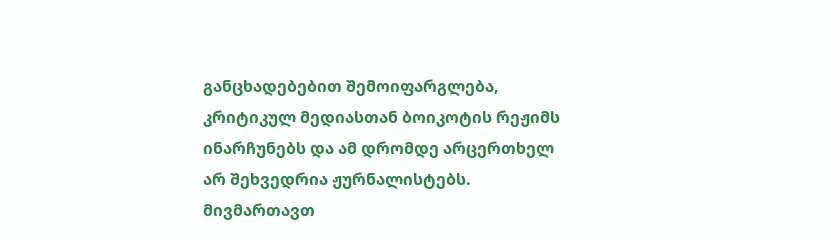განცხადებებით შემოიფარგლება, კრიტიკულ მედიასთან ბოიკოტის რეჟიმს ინარჩუნებს და ამ დრომდე არცერთხელ არ შეხვედრია ჟურნალისტებს.
მივმართავთ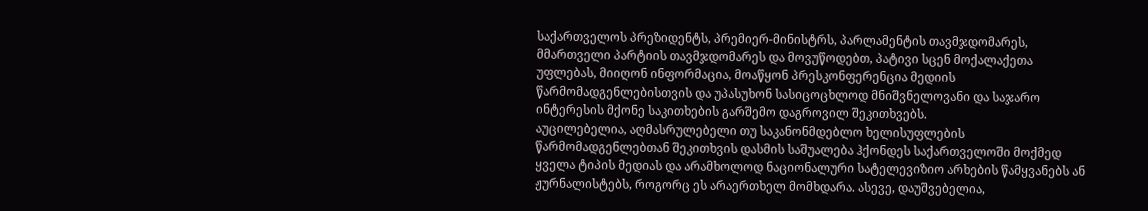საქართველოს პრეზიდენტს, პრემიერ-მინისტრს, პარლამენტის თავმჯდომარეს, მმართველი პარტიის თავმჯდომარეს და მოვუწოდებთ, პატივი სცენ მოქალაქეთა უფლებას, მიიღონ ინფორმაცია, მოაწყონ პრესკონფერენცია მედიის წარმომადგენლებისთვის და უპასუხონ სასიცოცხლოდ მნიშვნელოვანი და საჯარო ინტერესის მქონე საკითხების გარშემო დაგროვილ შეკითხვებს.
აუცილებელია, აღმასრულებელი თუ საკანონმდებლო ხელისუფლების წარმომადგენლებთან შეკითხვის დასმის საშუალება ჰქონდეს საქართველოში მოქმედ ყველა ტიპის მედიას და არამხოლოდ ნაციონალური სატელევიზიო არხების წამყვანებს ან ჟურნალისტებს, როგორც ეს არაერთხელ მომხდარა. ასევე, დაუშვებელია,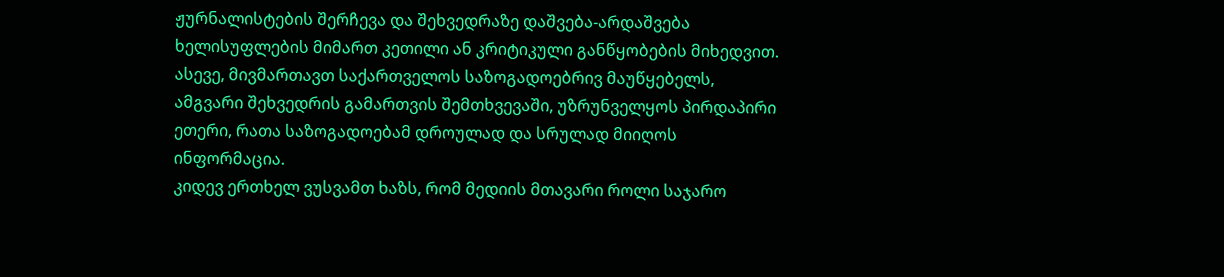ჟურნალისტების შერჩევა და შეხვედრაზე დაშვება-არდაშვება ხელისუფლების მიმართ კეთილი ან კრიტიკული განწყობების მიხედვით.
ასევე, მივმართავთ საქართველოს საზოგადოებრივ მაუწყებელს, ამგვარი შეხვედრის გამართვის შემთხვევაში, უზრუნველყოს პირდაპირი ეთერი, რათა საზოგადოებამ დროულად და სრულად მიიღოს ინფორმაცია.
კიდევ ერთხელ ვუსვამთ ხაზს, რომ მედიის მთავარი როლი საჯარო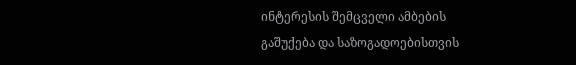ინტერესის შემცველი ამბების გაშუქება და საზოგადოებისთვის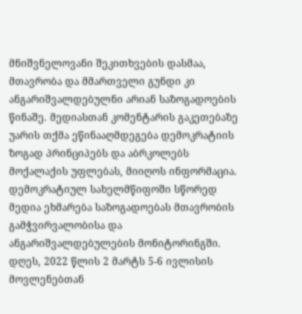მნიშვნელოვანი შეკითხვების დასმაა, მთავრობა და მმართველი გუნდი კი ანგარიშვალდებულნი არიან საზოგადოების წინაშე. მედიასთან კომენტარის გაკეთებაზე უარის თქმა ეწინააღმდეგება დემოკრატიის ზოგად პრინციპებს და აბრკოლებს მოქალაქის უფლებას, მიიღოს ინფორმაცია. დემოკრატიულ სახელმწიფოში სწორედ მედია ეხმარება საზოგადოებას მთავრობის გამჭვირვალობისა და ანგარიშვალდებულების მონიტორინგში.
დღეს, 2022 წლის 2 მარტს 5-6 ივლისის მოვლენებთან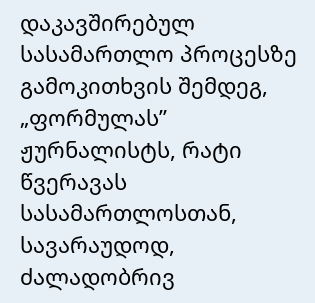დაკავშირებულ სასამართლო პროცესზე გამოკითხვის შემდეგ, „ფორმულას” ჟურნალისტს, რატი წვერავას სასამართლოსთან, სავარაუდოდ, ძალადობრივ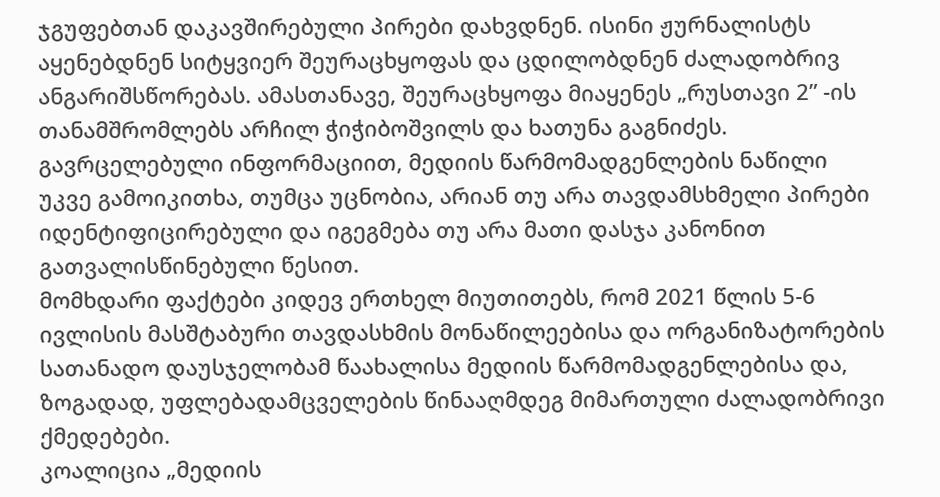ჯგუფებთან დაკავშირებული პირები დახვდნენ. ისინი ჟურნალისტს აყენებდნენ სიტყვიერ შეურაცხყოფას და ცდილობდნენ ძალადობრივ ანგარიშსწორებას. ამასთანავე, შეურაცხყოფა მიაყენეს „რუსთავი 2” -ის თანამშრომლებს არჩილ ჭიჭიბოშვილს და ხათუნა გაგნიძეს.
გავრცელებული ინფორმაციით, მედიის წარმომადგენლების ნაწილი უკვე გამოიკითხა, თუმცა უცნობია, არიან თუ არა თავდამსხმელი პირები იდენტიფიცირებული და იგეგმება თუ არა მათი დასჯა კანონით გათვალისწინებული წესით.
მომხდარი ფაქტები კიდევ ერთხელ მიუთითებს, რომ 2021 წლის 5-6 ივლისის მასშტაბური თავდასხმის მონაწილეებისა და ორგანიზატორების სათანადო დაუსჯელობამ წაახალისა მედიის წარმომადგენლებისა და, ზოგადად, უფლებადამცველების წინააღმდეგ მიმართული ძალადობრივი ქმედებები.
კოალიცია „მედიის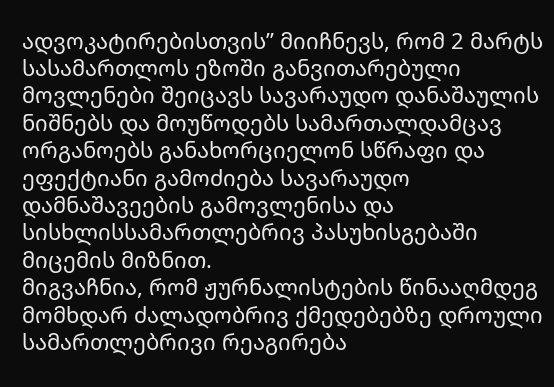ადვოკატირებისთვის” მიიჩნევს, რომ 2 მარტს სასამართლოს ეზოში განვითარებული მოვლენები შეიცავს სავარაუდო დანაშაულის ნიშნებს და მოუწოდებს სამართალდამცავ ორგანოებს განახორციელონ სწრაფი და ეფექტიანი გამოძიება სავარაუდო დამნაშავეების გამოვლენისა და სისხლისსამართლებრივ პასუხისგებაში მიცემის მიზნით.
მიგვაჩნია, რომ ჟურნალისტების წინააღმდეგ მომხდარ ძალადობრივ ქმედებებზე დროული სამართლებრივი რეაგირება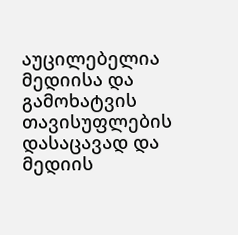აუცილებელია მედიისა და გამოხატვის თავისუფლების დასაცავად და მედიის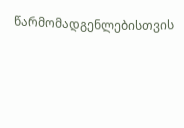წარმომადგენლებისთვის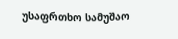უსაფრთხო სამუშაო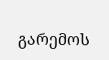გარემოს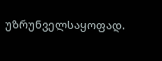უზრუნველსაყოფად.